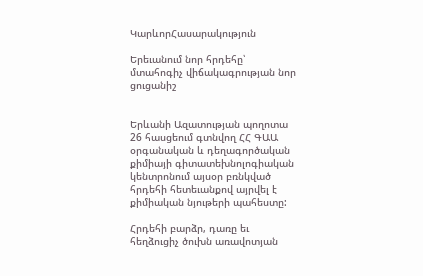ԿարևորՀասարակություն

Երեւանում նոր հրդեհը՝ մտահոգիչ վիճակագրության նոր ցուցանիշ


Երևանի Ազատության պողոտա 26 հասցեում գտնվող ՀՀ ԳԱԱ օրգանական և դեղագործական քիմիայի գիտատեխնոլոգիական կենտրոնում այսօր բռնկված հրդեհի հետեւանքով այրվել է քիմիական նյութերի պահեստը:

Հրդեհի բարձր, դառը եւ հեղձուցիչ ծուխն առավոտյան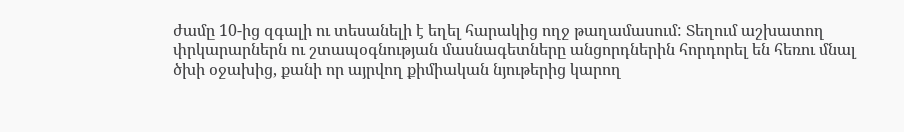ժամը 10-ից զգալի ու տեսանելի է եղել հարակից ողջ թաղամասում: Տեղում աշխատող փրկարարներն ու շտապօգնության մասնագետները անցորդներին հորդորել են հեռու մնալ ծխի օջախից, քանի որ այրվող քիմիական նյութերից կարող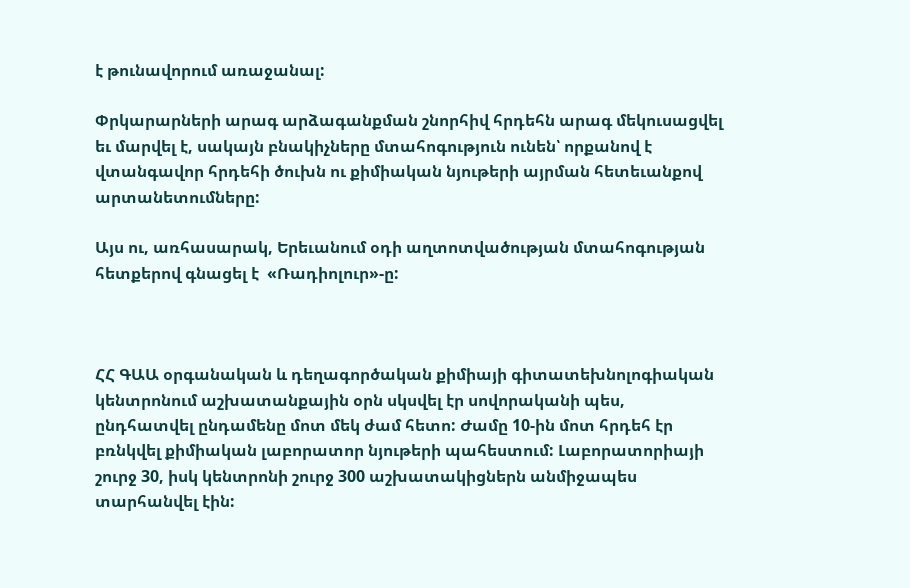է թունավորում առաջանալ:

Փրկարարների արագ արձագանքման շնորհիվ հրդեհն արագ մեկուսացվել եւ մարվել է, սակայն բնակիչները մտահոգություն ունեն՝ որքանով է վտանգավոր հրդեհի ծուխն ու քիմիական նյութերի այրման հետեւանքով արտանետումները:

Այս ու, առհասարակ, Երեւանում օդի աղտոտվածության մտահոգության հետքերով գնացել է  «Ռադիոլուր»-ը:



ՀՀ ԳԱԱ օրգանական և դեղագործական քիմիայի գիտատեխնոլոգիական կենտրոնում աշխատանքային օրն սկսվել էր սովորականի պես, ընդհատվել ընդամենը մոտ մեկ ժամ հետո: Ժամը 10-ին մոտ հրդեհ էր բռնկվել քիմիական լաբորատոր նյութերի պահեստում: Լաբորատորիայի շուրջ 30, իսկ կենտրոնի շուրջ 300 աշխատակիցներն անմիջապես տարհանվել էին: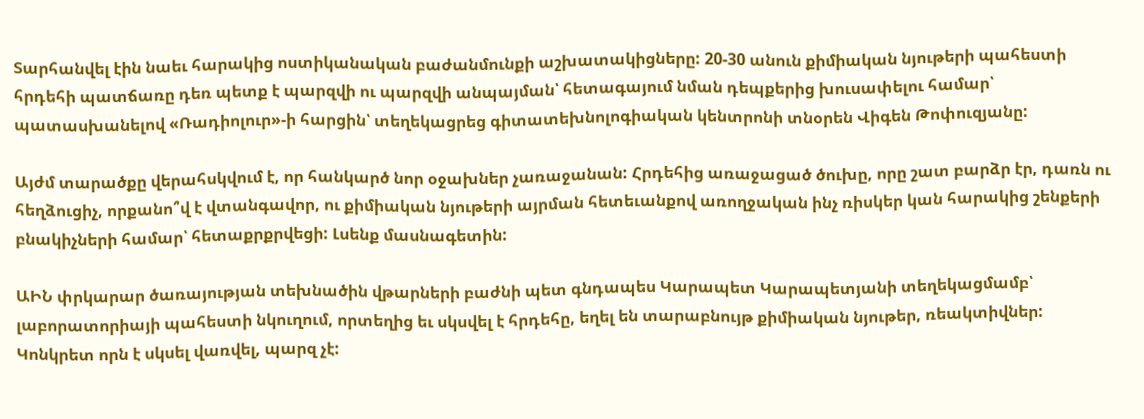Տարհանվել էին նաեւ հարակից ոստիկանական բաժանմունքի աշխատակիցները: 20-30 անուն քիմիական նյութերի պահեստի հրդեհի պատճառը դեռ պետք է պարզվի ու պարզվի անպայման՝ հետագայում նման դեպքերից խուսափելու համար՝ պատասխանելով «Ռադիոլուր»-ի հարցին՝ տեղեկացրեց գիտատեխնոլոգիական կենտրոնի տնօրեն Վիգեն Թոփուզյանը:

Այժմ տարածքը վերահսկվում է, որ հանկարծ նոր օջախներ չառաջանան: Հրդեհից առաջացած ծուխը, որը շատ բարձր էր, դառն ու հեղձուցիչ, որքանո՞վ է վտանգավոր, ու քիմիական նյութերի այրման հետեւանքով առողջական ինչ ռիսկեր կան հարակից շենքերի բնակիչների համար՝ հետաքրքրվեցի: Լսենք մասնագետին:

ԱԻՆ փրկարար ծառայության տեխնածին վթարների բաժնի պետ գնդապես Կարապետ Կարապետյանի տեղեկացմամբ՝ լաբորատորիայի պահեստի նկուղում, որտեղից եւ սկսվել է հրդեհը, եղել են տարաբնույթ քիմիական նյութեր, ռեակտիվներ: Կոնկրետ որն է սկսել վառվել, պարզ չէ: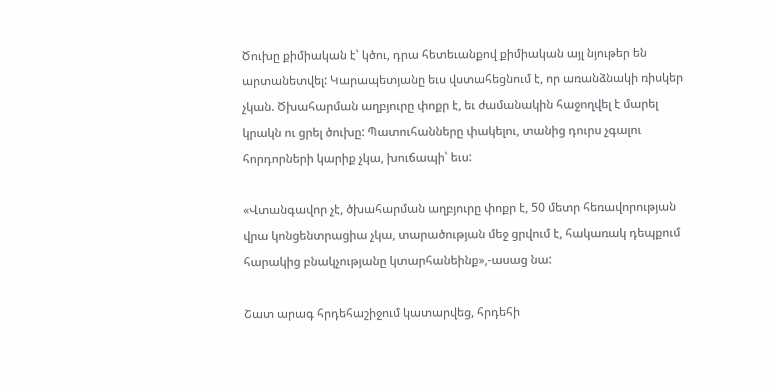Ծուխը քիմիական է՝ կծու, դրա հետեւանքով քիմիական այլ նյութեր են արտանետվել: Կարապետյանը եւս վստահեցնում է, որ առանձնակի ռիսկեր չկան. Ծխահարման աղբյուրը փոքր է, եւ ժամանակին հաջողվել է մարել կրակն ու ցրել ծուխը: Պատուհանները փակելու, տանից դուրս չգալու հորդորների կարիք չկա, խուճապի՝ եւս:

«Վտանգավոր չէ, ծխահարման աղբյուրը փոքր է, 50 մետր հեռավորության վրա կոնցենտրացիա չկա, տարածության մեջ ցրվում է, հակառակ դեպքում հարակից բնակչությանը կտարհանեինք»,-ասաց նա:

Շատ արագ հրդեհաշիջում կատարվեց, հրդեհի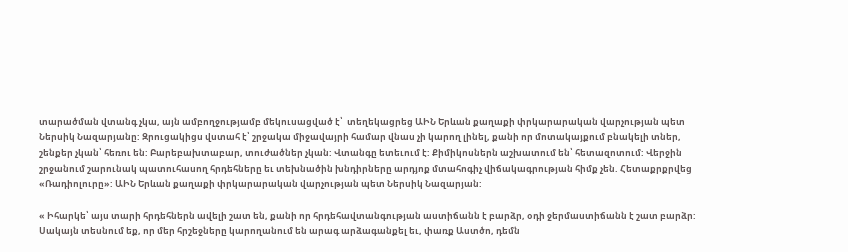տարածման վտանգ չկա, այն ամբողջությամբ մեկուսացված է՝  տեղեկացրեց ԱԻՆ Երևան քաղաքի փրկարարական վարչության պետ Ներսիկ Նազարյանը: Զրուցակիցս վստահ է՝ շրջակա միջավայրի համար վնաս չի կարող լինել, քանի որ մոտակայքում բնակելի տներ, շենքեր չկան՝ հեռու են: Բարեբախտաբար, տուժածներ չկան: Վտանգը ետեւում է: Քիմիկոսներն աշխատում են՝ հետազոտում: Վերջին շրջանում շարունակ պատուհասող հրդեհները եւ տեխնածին խնդիրները արդյոք մտահոգիչ վիճակագրության հիմք չեն. Հետաքրքրվեց «Ռադիոլուրը»: ԱԻՆ Երևան քաղաքի փրկարարական վարչության պետ Ներսիկ Նազարյան:

« Իհարկե՝ այս տարի հրդեհներն ավելի շատ են, քանի որ հրդեհավտանգության աստիճանն է բարձր, օդի ջերմաստիճանն է շատ բարձր: Սակայն տեսնում եք, որ մեր հրշեջները կարողանում են արագ արձագանքել եւ, փառք Աստծո, դեմն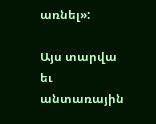առնել»:

Այս տարվա եւ անտառային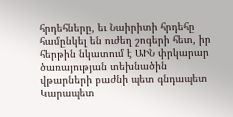հրդեհները, եւ Նաիրիտի հրդեհը համընկել են ուժեղ շոգերի հետ, իր հերթին նկատում է ԱԻՆ փրկարար ծառայության տեխնածին վթարների բաժնի պետ գնդապետ Կարապետ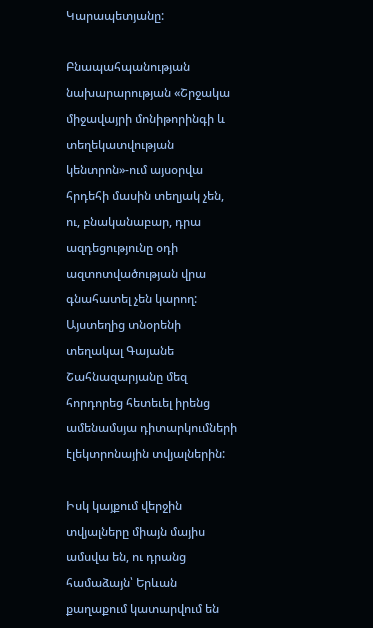Կարապետյանը:

Բնապահպանության նախարարության «Շրջակա միջավայրի մոնիթորինգի և տեղեկատվության կենտրոն»-ում այսօրվա հրդեհի մասին տեղյակ չեն, ու, բնականաբար, դրա ազդեցությունը օդի ազտոտվածության վրա գնահատել չեն կարող: Այստեղից տնօրենի տեղակալ Գայանե Շահնազարյանը մեզ հորդորեց հետեւել իրենց ամենամսյա դիտարկումների էլեկտրոնային տվյալներին:

Իսկ կայքում վերջին տվյալները միայն մայիս ամսվա են, ու դրանց համաձայն՝ Երևան քաղաքում կատարվում են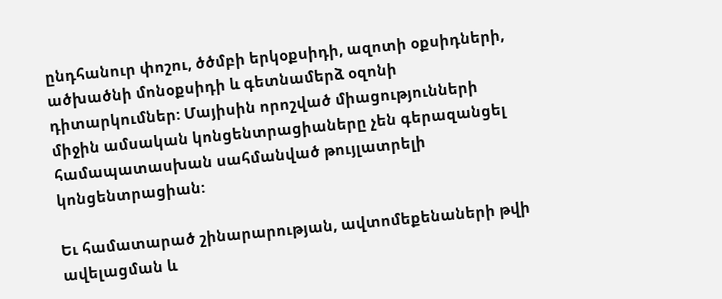ընդհանուր փոշու, ծծմբի երկօքսիդի, ազոտի օքսիդների, ածխածնի մոնօքսիդի և գետնամերձ օզոնի դիտարկումներ: Մայիսին որոշված միացությունների միջին ամսական կոնցենտրացիաները չեն գերազանցել համապատասխան սահմանված թույլատրելի կոնցենտրացիան:

Եւ համատարած շինարարության, ավտոմեքենաների թվի ավելացման և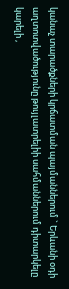կանաչ տարածքների կրճատման պայմաններում ` Երևանի օդի աղտոտվածությունը թույլատրելիի սահմաններում դիտարկելը կարելի ,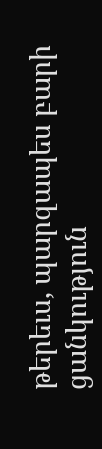թերեւս, պարզապես բարի ցանկություն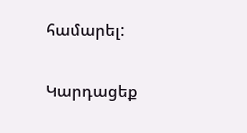համարել:

Կարդացեք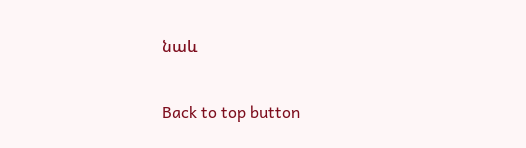նաև

Back to top button